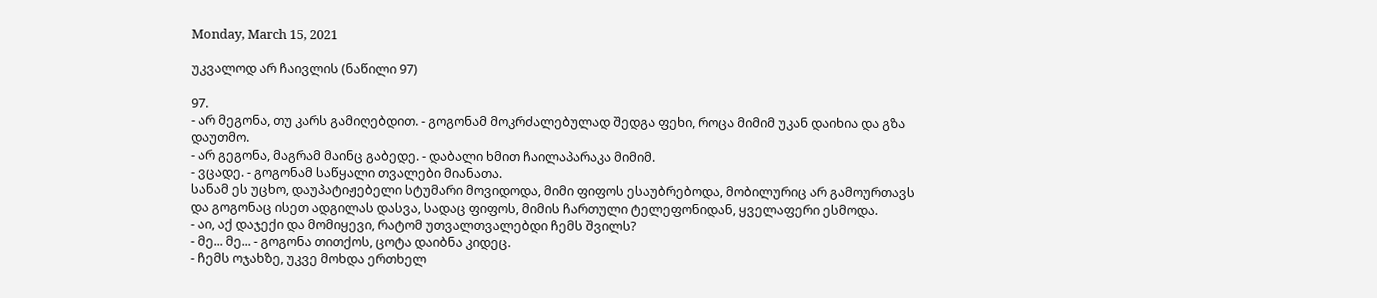Monday, March 15, 2021

უკვალოდ არ ჩაივლის (ნაწილი 97)

97.
- არ მეგონა, თუ კარს გამიღებდით. - გოგონამ მოკრძალებულად შედგა ფეხი, როცა მიმიმ უკან დაიხია და გზა დაუთმო.
- არ გეგონა, მაგრამ მაინც გაბედე. - დაბალი ხმით ჩაილაპარაკა მიმიმ.
- ვცადე. - გოგონამ საწყალი თვალები მიანათა.
სანამ ეს უცხო, დაუპატიჟებელი სტუმარი მოვიდოდა, მიმი ფიფოს ესაუბრებოდა, მობილურიც არ გამოურთავს და გოგონაც ისეთ ადგილას დასვა, სადაც ფიფოს, მიმის ჩართული ტელეფონიდან, ყველაფერი ესმოდა.
- აი, აქ დაჯექი და მომიყევი, რატომ უთვალთვალებდი ჩემს შვილს?
- მე... მე... - გოგონა თითქოს, ცოტა დაიბნა კიდეც.
- ჩემს ოჯახზე, უკვე მოხდა ერთხელ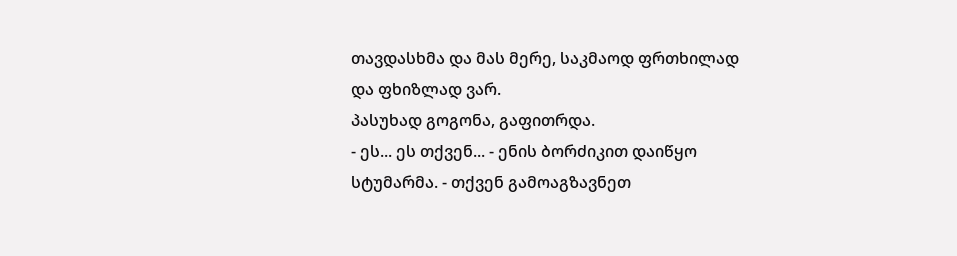თავდასხმა და მას მერე, საკმაოდ ფრთხილად და ფხიზლად ვარ.
პასუხად გოგონა, გაფითრდა.
- ეს... ეს თქვენ... - ენის ბორძიკით დაიწყო სტუმარმა. - თქვენ გამოაგზავნეთ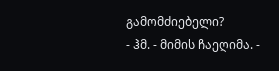გამომძიებელი?
- ჰმ. - მიმის ჩაეღიმა. -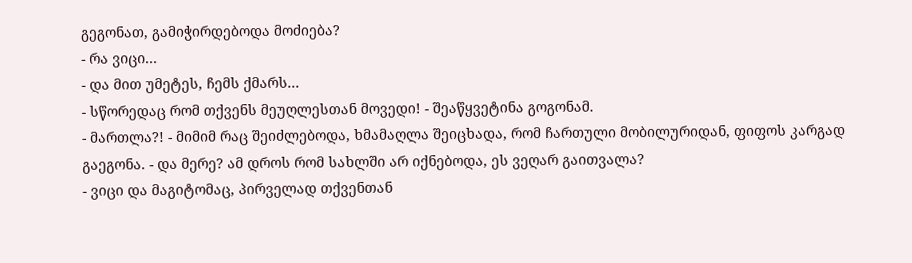გეგონათ, გამიჭირდებოდა მოძიება?
- რა ვიცი...
- და მით უმეტეს, ჩემს ქმარს...
- სწორედაც რომ თქვენს მეუღლესთან მოვედი! - შეაწყვეტინა გოგონამ.
- მართლა?! - მიმიმ რაც შეიძლებოდა, ხმამაღლა შეიცხადა, რომ ჩართული მობილურიდან, ფიფოს კარგად გაეგონა. - და მერე? ამ დროს რომ სახლში არ იქნებოდა, ეს ვეღარ გაითვალა?
- ვიცი და მაგიტომაც, პირველად თქვენთან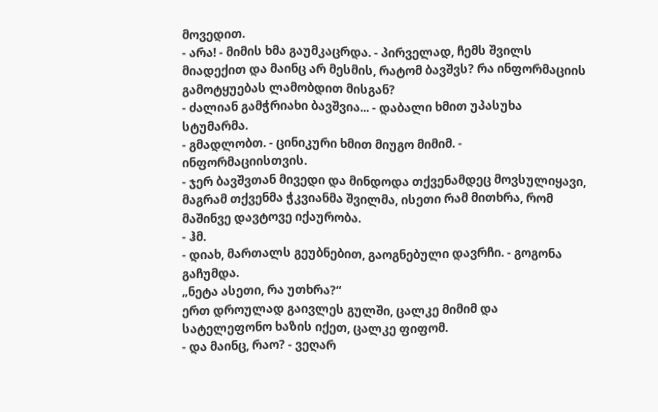მოვედით.
- არა! - მიმის ხმა გაუმკაცრდა. - პირველად, ჩემს შვილს მიადექით და მაინც არ მესმის, რატომ ბავშვს? რა ინფორმაციის გამოტყუებას ლამობდით მისგან?
- ძალიან გამჭრიახი ბავშვია... - დაბალი ხმით უპასუხა სტუმარმა.
- გმადლობთ. - ცინიკური ხმით მიუგო მიმიმ. - ინფორმაციისთვის.
- ჯერ ბავშვთან მივედი და მინდოდა თქვენამდეც მოვსულიყავი, მაგრამ თქვენმა ჭკვიანმა შვილმა, ისეთი რამ მითხრა, რომ მაშინვე დავტოვე იქაურობა.
- ჰმ.
- დიახ, მართალს გეუბნებით, გაოგნებული დავრჩი. - გოგონა გაჩუმდა.
„ნეტა ასეთი, რა უთხრა?“
ერთ დროულად გაივლეს გულში, ცალკე მიმიმ და სატელეფონო ხაზის იქეთ, ცალკე ფიფომ.
- და მაინც, რაო? - ვეღარ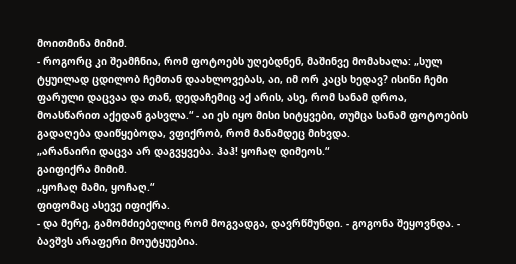მოითმინა მიმიმ.
- როგორც კი შეამჩნია, რომ ფოტოებს უღებდნენ, მაშინვე მომახალა: „სულ ტყუილად ცდილობ ჩემთან დაახლოვებას, აი, იმ ორ კაცს ხედავ? ისინი ჩემი ფარული დაცვაა და თან, დედაჩემიც აქ არის, ასე, რომ სანამ დროა, მოასწარით აქედან გასვლა.“ - აი ეს იყო მისი სიტყვები, თუმცა სანამ ფოტოების გადაღება დაიწყებოდა, ვფიქრობ, რომ მანამდეც მიხვდა.
„არანაირი დაცვა არ დაგვყვება. ჰაჰ! ყოჩაღ დიმეოს.“
გაიფიქრა მიმიმ.
„ყოჩაღ მამი, ყოჩაღ.“
ფიფომაც ასევე იფიქრა.
- და მერე, გამომძიებელიც რომ მოგვადგა, დავრწმუნდი. - გოგონა შეყოვნდა. - ბავშვს არაფერი მოუტყუებია.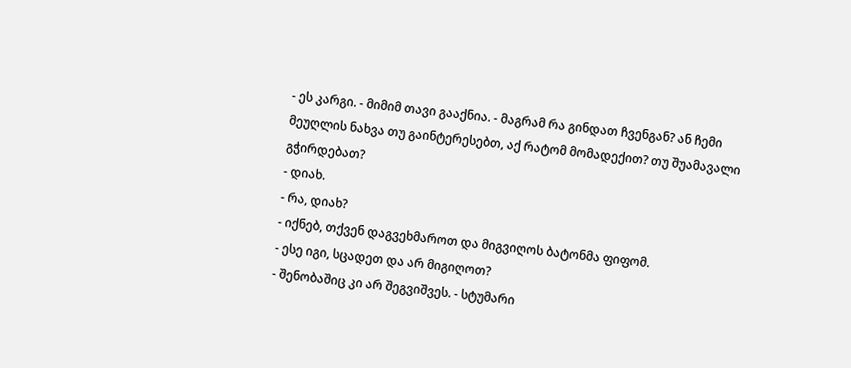- ეს კარგი. - მიმიმ თავი გააქნია. - მაგრამ რა გინდათ ჩვენგან? ან ჩემი მეუღლის ნახვა თუ გაინტერესებთ, აქ რატომ მომადექით? თუ შუამავალი გჭირდებათ?
- დიახ.
- რა, დიახ?
- იქნებ, თქვენ დაგვეხმაროთ და მიგვიღოს ბატონმა ფიფომ.
- ესე იგი, სცადეთ და არ მიგიღოთ?
- შენობაშიც კი არ შეგვიშვეს. - სტუმარი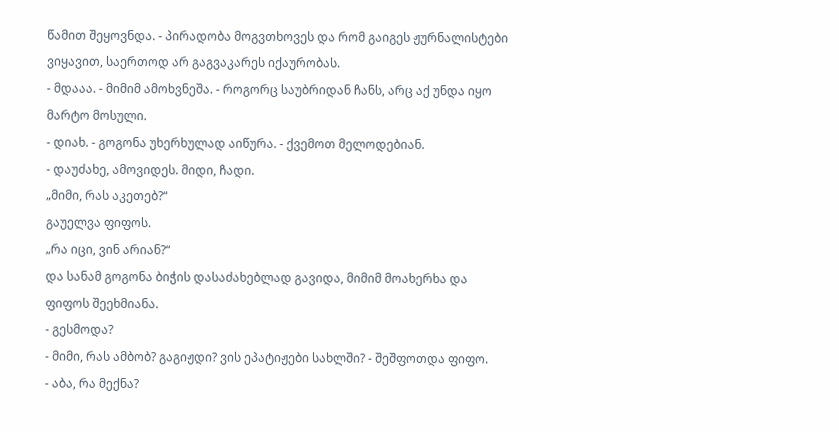წამით შეყოვნდა. - პირადობა მოგვთხოვეს და რომ გაიგეს ჟურნალისტები ვიყავით, საერთოდ არ გაგვაკარეს იქაურობას.
- მდააა. - მიმიმ ამოხვნეშა. - როგორც საუბრიდან ჩანს, არც აქ უნდა იყო მარტო მოსული.
- დიახ. - გოგონა უხერხულად აიწურა. - ქვემოთ მელოდებიან.
- დაუძახე, ამოვიდეს. მიდი, ჩადი.
„მიმი, რას აკეთებ?“
გაუელვა ფიფოს.
„რა იცი, ვინ არიან?“
და სანამ გოგონა ბიჭის დასაძახებლად გავიდა, მიმიმ მოახერხა და ფიფოს შეეხმიანა.
- გესმოდა?
- მიმი, რას ამბობ? გაგიჟდი? ვის ეპატიჟები სახლში? - შეშფოთდა ფიფო.
- აბა, რა მექნა?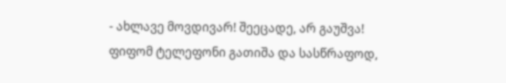- ახლავე მოვდივარ! შეეცადე, არ გაუშვა!
ფიფომ ტელეფონი გათიშა და სასწრაფოდ,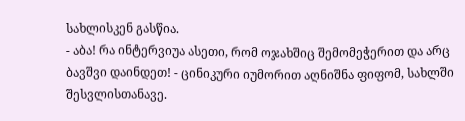სახლისკენ გასწია.
- აბა! რა ინტერვიუა ასეთი, რომ ოჯახშიც შემომეჭერით და არც ბავშვი დაინდეთ! - ცინიკური იუმორით აღნიშნა ფიფომ, სახლში შესვლისთანავე.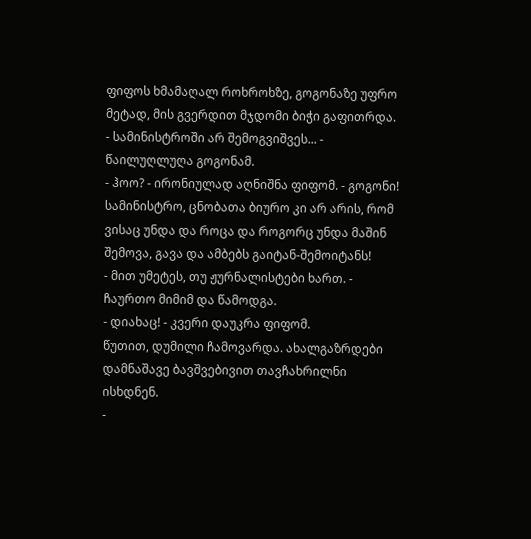ფიფოს ხმამაღალ როხროხზე, გოგონაზე უფრო მეტად, მის გვერდით მჯდომი ბიჭი გაფითრდა.
- სამინისტროში არ შემოგვიშვეს... - წაილუღლუღა გოგონამ.
- ჰოო? - ირონიულად აღნიშნა ფიფომ. - გოგონი! სამინისტრო, ცნობათა ბიურო კი არ არის, რომ ვისაც უნდა და როცა და როგორც უნდა მაშინ შემოვა, გავა და ამბებს გაიტან-შემოიტანს!
- მით უმეტეს, თუ ჟურნალისტები ხართ. - ჩაურთო მიმიმ და წამოდგა.
- დიახაც! - კვერი დაუკრა ფიფომ.
წუთით, დუმილი ჩამოვარდა. ახალგაზრდები დამნაშავე ბავშვებივით თავჩახრილნი ისხდნენ.
-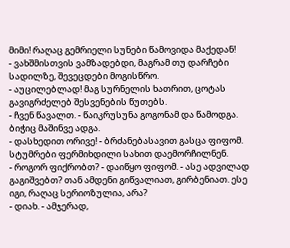მიმი! რაღაც გემრიელი სუნები წამოვიდა მაქედან!
- ვახშმისთვის ვამზადებდი, მაგრამ თუ დარჩები სადილზე, შევეცდები მოგისწრო.
- აუცილებლად! მაგ სურნელის ხათრით, ცოტას გავიგრძელებ შესვენების წუთებს.
- ჩვენ წავალთ. - წაიკრუსუნა გოგონამ და წამოდგა.
ბიჭიც მაშინვე ადგა.
- დასხედით ორივე! - ბრძანებასავით გასცა ფიფომ.
სტუმრები ფერმიხდილი სახით დაემორჩილნენ.
- როგორ ფიქრობთ? - დაიწყო ფიფომ. - ასე ადვილად გაგიშვებთ? თან ამდენი გიწვალიათ, გირბენიათ. ესე იგი, რაღაც სერიოზულია, არა?
- დიახ. - ამჯერად,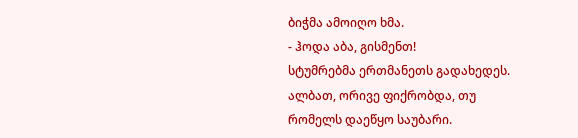ბიჭმა ამოიღო ხმა.
- ჰოდა აბა, გისმენთ!
სტუმრებმა ერთმანეთს გადახედეს. ალბათ, ორივე ფიქრობდა, თუ რომელს დაეწყო საუბარი.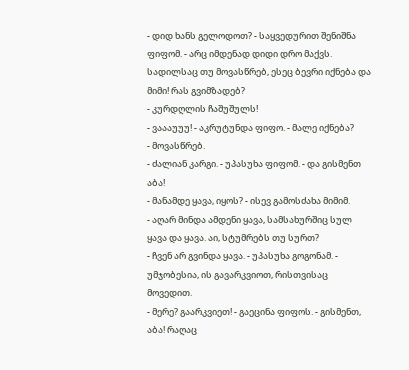- დიდ ხანს გელოდოთ? - საყვედურით შენიშნა ფიფომ. - არც იმდენად დიდი დრო მაქვს. სადილსაც თუ მოვასწრებ, ესეც ბევრი იქნება და მიმი! რას გვიმზადებ?
- კურდღლის ჩაშუშულს!
- ვაააუუუ! - აკრუტუნდა ფიფო. - მალე იქნება?
- მოვასწრებ.
- ძალიან კარგი. - უპასუხა ფიფომ. - და გისმენთ აბა!
- მანამდე ყავა, იყოს? - ისევ გამოსძახა მიმიმ.
- აღარ მინდა ამდენი ყავა, სამსახურშიც სულ ყავა და ყავა. აი, სტუმრებს თუ სურთ?
- ჩვენ არ გვინდა ყავა. - უპასუხა გოგონამ. - უმჯობესია, ის გავარკვიოთ, რისთვისაც მოვედით.
- მერე? გაარკვიეთ! - გაეცინა ფიფოს. - გისმენთ, აბა! რაღაც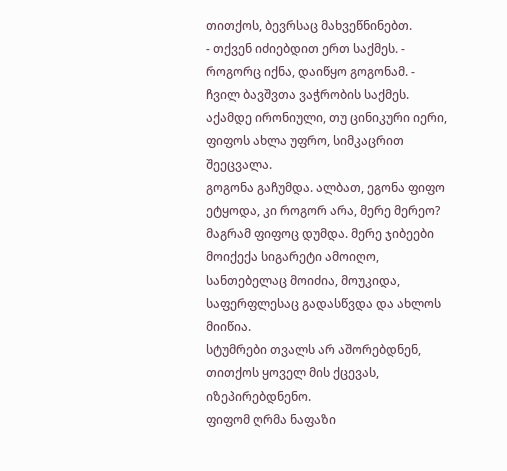თითქოს, ბევრსაც მახვეწნინებთ.
- თქვენ იძიებდით ერთ საქმეს. - როგორც იქნა, დაიწყო გოგონამ. - ჩვილ ბავშვთა ვაჭრობის საქმეს.
აქამდე ირონიული, თუ ცინიკური იერი, ფიფოს ახლა უფრო, სიმკაცრით შეეცვალა.
გოგონა გაჩუმდა. ალბათ, ეგონა ფიფო ეტყოდა, კი როგორ არა, მერე მერეო? მაგრამ ფიფოც დუმდა. მერე ჯიბეები მოიქექა სიგარეტი ამოიღო, სანთებელაც მოიძია, მოუკიდა, საფერფლესაც გადასწვდა და ახლოს მიიწია.
სტუმრები თვალს არ აშორებდნენ, თითქოს ყოველ მის ქცევას, იზეპირებდნენო.
ფიფომ ღრმა ნაფაზი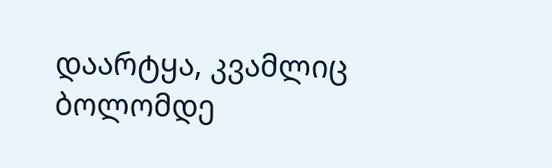დაარტყა, კვამლიც ბოლომდე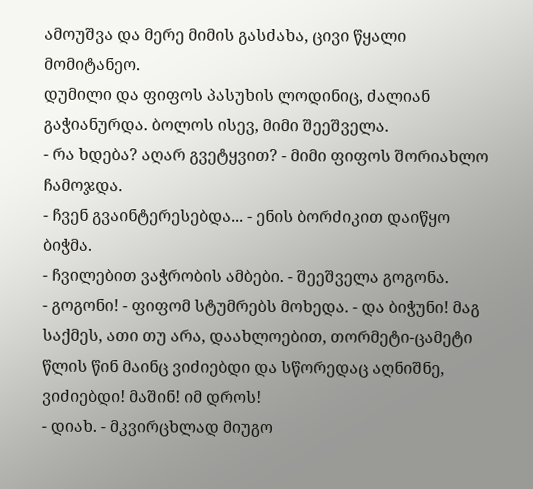ამოუშვა და მერე მიმის გასძახა, ცივი წყალი მომიტანეო.
დუმილი და ფიფოს პასუხის ლოდინიც, ძალიან გაჭიანურდა. ბოლოს ისევ, მიმი შეეშველა.
- რა ხდება? აღარ გვეტყვით? - მიმი ფიფოს შორიახლო ჩამოჯდა.
- ჩვენ გვაინტერესებდა... - ენის ბორძიკით დაიწყო ბიჭმა.
- ჩვილებით ვაჭრობის ამბები. - შეეშველა გოგონა.
- გოგონი! - ფიფომ სტუმრებს მოხედა. - და ბიჭუნი! მაგ საქმეს, ათი თუ არა, დაახლოებით, თორმეტი-ცამეტი წლის წინ მაინც ვიძიებდი და სწორედაც აღნიშნე, ვიძიებდი! მაშინ! იმ დროს!
- დიახ. - მკვირცხლად მიუგო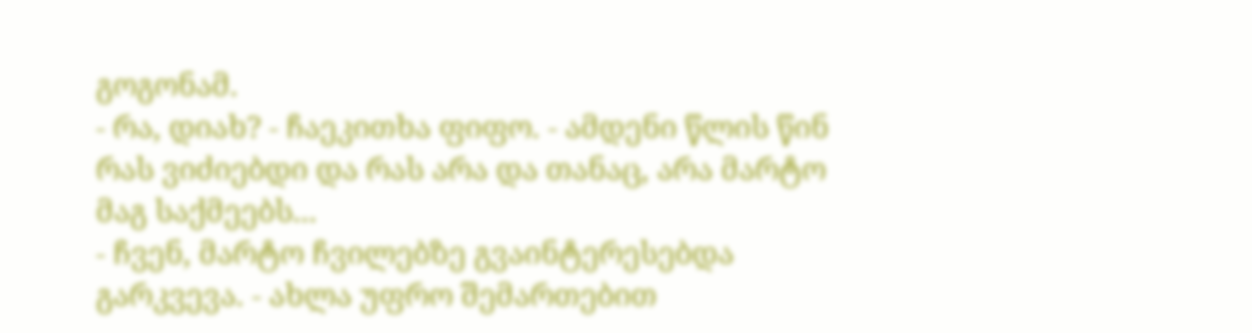გოგონამ.
- რა, დიახ? - ჩაეკითხა ფიფო. - ამდენი წლის წინ რას ვიძიებდი და რას არა და თანაც, არა მარტო მაგ საქმეებს...
- ჩვენ, მარტო ჩვილებზე გვაინტერესებდა გარკვევა. - ახლა უფრო შემართებით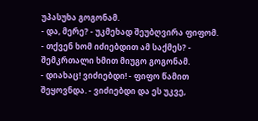უპასუხა გოგონამ.
- და, მერე? - უკმეხად შეუბღვირა ფიფომ.
- თქვენ ხომ იძიებდით ამ საქმეს? - შემკრთალი ხმით მიუგო გოგონამ.
- დიახაც! ვიძიებდი! - ფიფო წამით შეყოვნდა. - ვიძიებდი და ეს უკვე,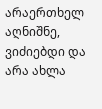არაერთხელ აღნიშნე, ვიძიებდი და არა ახლა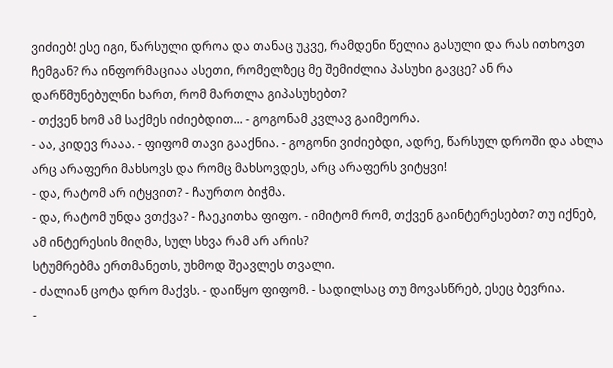ვიძიებ! ესე იგი, წარსული დროა და თანაც უკვე, რამდენი წელია გასული და რას ითხოვთ ჩემგან? რა ინფორმაციაა ასეთი, რომელზეც მე შემიძლია პასუხი გავცე? ან რა დარწმუნებულნი ხართ, რომ მართლა გიპასუხებთ?
- თქვენ ხომ ამ საქმეს იძიებდით... - გოგონამ კვლავ გაიმეორა.
- აა, კიდევ რააა. - ფიფომ თავი გააქნია. - გოგონი ვიძიებდი, ადრე, წარსულ დროში და ახლა არც არაფერი მახსოვს და რომც მახსოვდეს, არც არაფერს ვიტყვი!
- და, რატომ არ იტყვით? - ჩაურთო ბიჭმა.
- და, რატომ უნდა ვთქვა? - ჩაეკითხა ფიფო. - იმიტომ რომ, თქვენ გაინტერესებთ? თუ იქნებ, ამ ინტერესის მიღმა, სულ სხვა რამ არ არის?
სტუმრებმა ერთმანეთს, უხმოდ შეავლეს თვალი.
- ძალიან ცოტა დრო მაქვს. - დაიწყო ფიფომ. - სადილსაც თუ მოვასწრებ, ესეც ბევრია.
-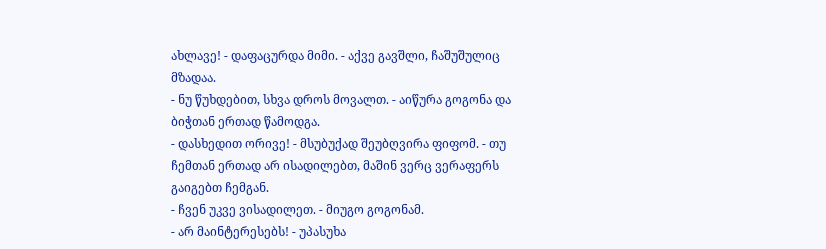ახლავე! - დაფაცურდა მიმი. - აქვე გავშლი, ჩაშუშულიც მზადაა.
- ნუ წუხდებით, სხვა დროს მოვალთ. - აიწურა გოგონა და ბიჭთან ერთად წამოდგა.
- დასხედით ორივე! - მსუბუქად შეუბღვირა ფიფომ. - თუ ჩემთან ერთად არ ისადილებთ, მაშინ ვერც ვერაფერს გაიგებთ ჩემგან.
- ჩვენ უკვე ვისადილეთ. - მიუგო გოგონამ.
- არ მაინტერესებს! - უპასუხა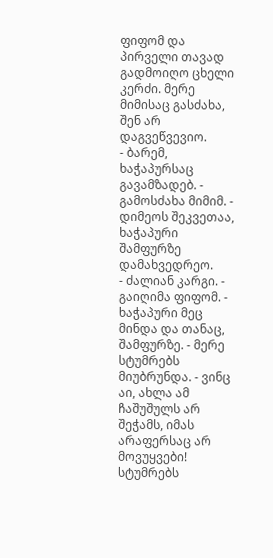ფიფომ და პირველი თავად გადმოიღო ცხელი კერძი. მერე მიმისაც გასძახა, შენ არ დაგვეწვევიო.
- ბარემ, ხაჭაპურსაც გავამზადებ. - გამოსძახა მიმიმ. - დიმეოს შეკვეთაა, ხაჭაპური შამფურზე დამახვედრეო.
- ძალიან კარგი. - გაიღიმა ფიფომ. - ხაჭაპური მეც მინდა და თანაც, შამფურზე. - მერე სტუმრებს მიუბრუნდა. - ვინც აი, ახლა ამ ჩაშუშულს არ შეჭამს, იმას არაფერსაც არ მოვუყვები!
სტუმრებს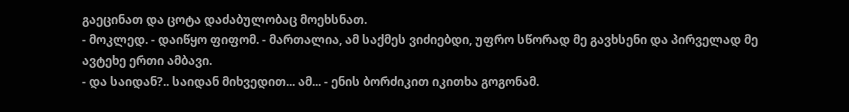გაეცინათ და ცოტა დაძაბულობაც მოეხსნათ.
- მოკლედ. - დაიწყო ფიფომ. - მართალია, ამ საქმეს ვიძიებდი, უფრო სწორად მე გავხსენი და პირველად მე ავტეხე ერთი ამბავი.
- და საიდან?.. საიდან მიხვედით... ამ... - ენის ბორძიკით იკითხა გოგონამ.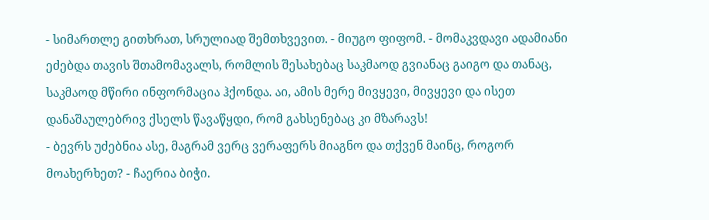- სიმართლე გითხრათ, სრულიად შემთხვევით. - მიუგო ფიფომ. - მომაკვდავი ადამიანი ეძებდა თავის შთამომავალს, რომლის შესახებაც საკმაოდ გვიანაც გაიგო და თანაც, საკმაოდ მწირი ინფორმაცია ჰქონდა. აი, ამის მერე მივყევი, მივყევი და ისეთ დანაშაულებრივ ქსელს წავაწყდი, რომ გახსენებაც კი მზარავს!
- ბევრს უძებნია ასე, მაგრამ ვერც ვერაფერს მიაგნო და თქვენ მაინც, როგორ მოახერხეთ? - ჩაერია ბიჭი.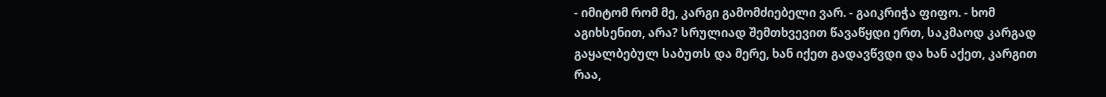- იმიტომ რომ მე, კარგი გამომძიებელი ვარ. - გაიკრიჭა ფიფო. - ხომ აგიხსენით, არა? სრულიად შემთხვევით წავაწყდი ერთ, საკმაოდ კარგად გაყალბებულ საბუთს და მერე, ხან იქეთ გადავწვდი და ხან აქეთ, კარგით რაა,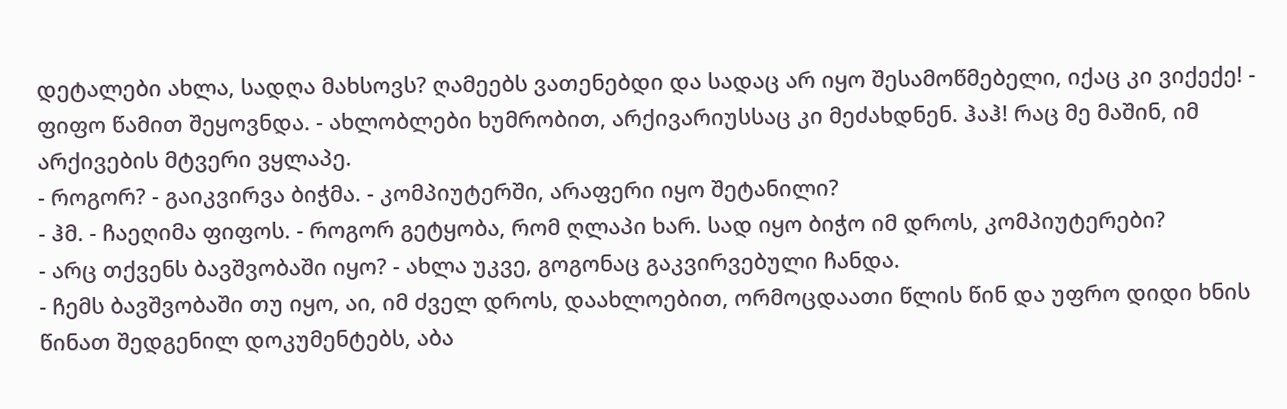დეტალები ახლა, სადღა მახსოვს? ღამეებს ვათენებდი და სადაც არ იყო შესამოწმებელი, იქაც კი ვიქექე! - ფიფო წამით შეყოვნდა. - ახლობლები ხუმრობით, არქივარიუსსაც კი მეძახდნენ. ჰაჰ! რაც მე მაშინ, იმ არქივების მტვერი ვყლაპე.
- როგორ? - გაიკვირვა ბიჭმა. - კომპიუტერში, არაფერი იყო შეტანილი?
- ჰმ. - ჩაეღიმა ფიფოს. - როგორ გეტყობა, რომ ღლაპი ხარ. სად იყო ბიჭო იმ დროს, კომპიუტერები?
- არც თქვენს ბავშვობაში იყო? - ახლა უკვე, გოგონაც გაკვირვებული ჩანდა.
- ჩემს ბავშვობაში თუ იყო, აი, იმ ძველ დროს, დაახლოებით, ორმოცდაათი წლის წინ და უფრო დიდი ხნის წინათ შედგენილ დოკუმენტებს, აბა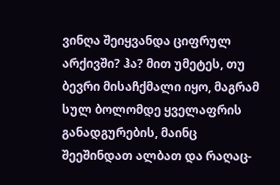ვინღა შეიყვანდა ციფრულ არქივში? ჰა? მით უმეტეს, თუ ბევრი მისაჩქმალი იყო, მაგრამ სულ ბოლომდე ყველაფრის განადგურების, მაინც შეეშინდათ ალბათ და რაღაც-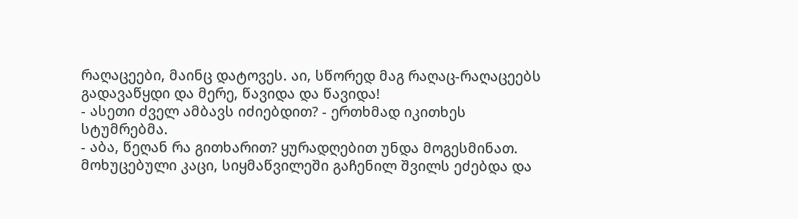რაღაცეები, მაინც დატოვეს. აი, სწორედ მაგ რაღაც-რაღაცეებს გადავაწყდი და მერე, წავიდა და წავიდა!
- ასეთი ძველ ამბავს იძიებდით? - ერთხმად იკითხეს სტუმრებმა.
- აბა, წეღან რა გითხარით? ყურადღებით უნდა მოგესმინათ. მოხუცებული კაცი, სიყმაწვილეში გაჩენილ შვილს ეძებდა და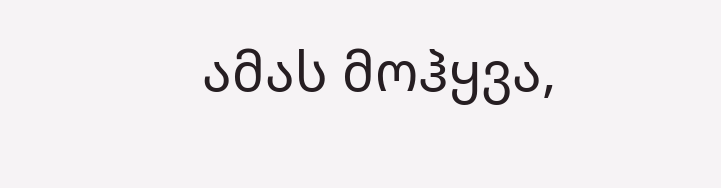ამას მოჰყვა,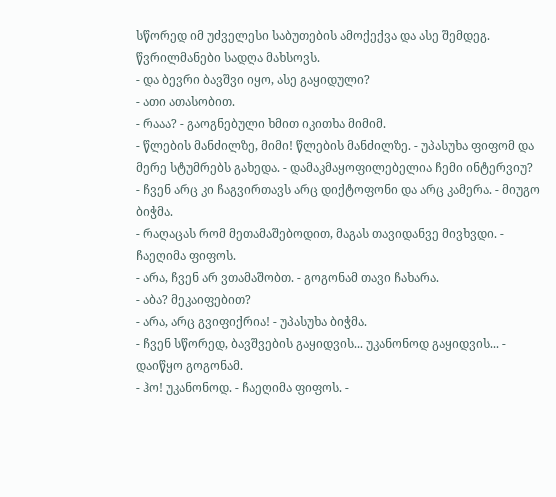სწორედ იმ უძველესი საბუთების ამოქექვა და ასე შემდეგ. წვრილმანები სადღა მახსოვს.
- და ბევრი ბავშვი იყო, ასე გაყიდული?
- ათი ათასობით.
- რააა? - გაოგნებული ხმით იკითხა მიმიმ.
- წლების მანძილზე, მიმი! წლების მანძილზე. - უპასუხა ფიფომ და მერე სტუმრებს გახედა. - დამაკმაყოფილებელია ჩემი ინტერვიუ?
- ჩვენ არც კი ჩაგვირთავს არც დიქტოფონი და არც კამერა. - მიუგო ბიჭმა.
- რაღაცას რომ მეთამაშებოდით, მაგას თავიდანვე მივხვდი. - ჩაეღიმა ფიფოს.
- არა, ჩვენ არ ვთამაშობთ. - გოგონამ თავი ჩახარა.
- აბა? მეკაიფებით?
- არა, არც გვიფიქრია! - უპასუხა ბიჭმა.
- ჩვენ სწორედ, ბავშვების გაყიდვის... უკანონოდ გაყიდვის... - დაიწყო გოგონამ.
- ჰო! უკანონოდ. - ჩაეღიმა ფიფოს. -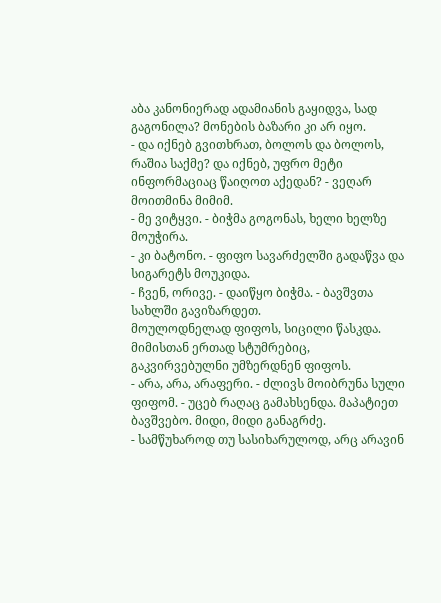აბა კანონიერად ადამიანის გაყიდვა, სად გაგონილა? მონების ბაზარი კი არ იყო.
- და იქნებ გვითხრათ, ბოლოს და ბოლოს, რაშია საქმე? და იქნებ, უფრო მეტი ინფორმაციაც წაიღოთ აქედან? - ვეღარ მოითმინა მიმიმ.
- მე ვიტყვი. - ბიჭმა გოგონას, ხელი ხელზე მოუჭირა.
- კი ბატონო. - ფიფო სავარძელში გადაწვა და სიგარეტს მოუკიდა.
- ჩვენ, ორივე. - დაიწყო ბიჭმა. - ბავშვთა სახლში გავიზარდეთ.
მოულოდნელად ფიფოს, სიცილი წასკდა. მიმისთან ერთად სტუმრებიც, გაკვირვებულნი უმზერდნენ ფიფოს.
- არა, არა, არაფერი. - ძლივს მოიბრუნა სული ფიფომ. - უცებ რაღაც გამახსენდა. მაპატიეთ ბავშვებო. მიდი, მიდი განაგრძე.
- სამწუხაროდ თუ სასიხარულოდ, არც არავინ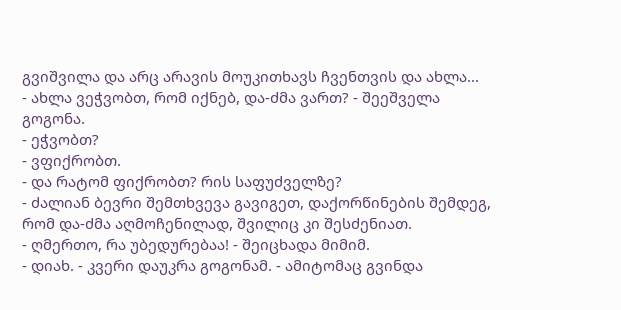გვიშვილა და არც არავის მოუკითხავს ჩვენთვის და ახლა...
- ახლა ვეჭვობთ, რომ იქნებ, და-ძმა ვართ? - შეეშველა გოგონა.
- ეჭვობთ?
- ვფიქრობთ.
- და რატომ ფიქრობთ? რის საფუძველზე?
- ძალიან ბევრი შემთხვევა გავიგეთ, დაქორწინების შემდეგ, რომ და-ძმა აღმოჩენილად, შვილიც კი შესძენიათ.
- ღმერთო, რა უბედურებაა! - შეიცხადა მიმიმ.
- დიახ. - კვერი დაუკრა გოგონამ. - ამიტომაც გვინდა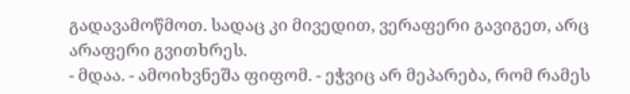გადავამოწმოთ. სადაც კი მივედით, ვერაფერი გავიგეთ, არც არაფერი გვითხრეს.
- მდაა. - ამოიხვნეშა ფიფომ. - ეჭვიც არ მეპარება, რომ რამეს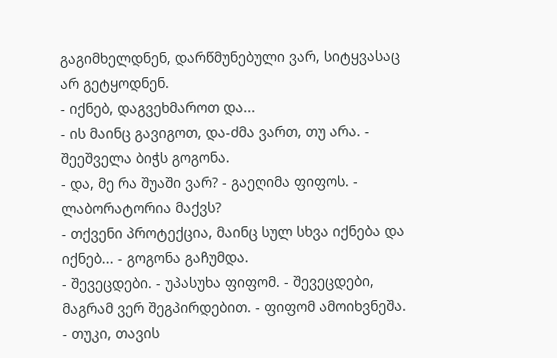გაგიმხელდნენ, დარწმუნებული ვარ, სიტყვასაც არ გეტყოდნენ.
- იქნებ, დაგვეხმაროთ და...
- ის მაინც გავიგოთ, და-ძმა ვართ, თუ არა. - შეეშველა ბიჭს გოგონა.
- და, მე რა შუაში ვარ? - გაეღიმა ფიფოს. - ლაბორატორია მაქვს?
- თქვენი პროტექცია, მაინც სულ სხვა იქნება და იქნებ... - გოგონა გაჩუმდა.
- შევეცდები. - უპასუხა ფიფომ. - შევეცდები, მაგრამ ვერ შეგპირდებით. - ფიფომ ამოიხვნეშა. - თუკი, თავის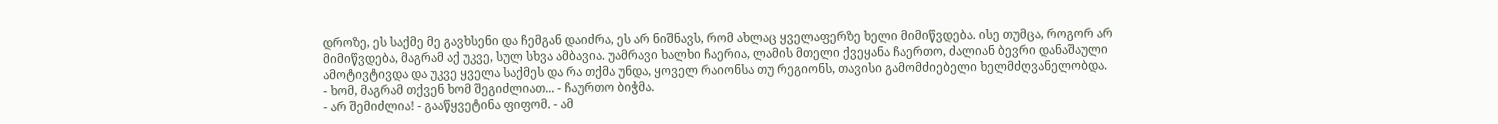დროზე, ეს საქმე მე გავხსენი და ჩემგან დაიძრა, ეს არ ნიშნავს, რომ ახლაც ყველაფერზე ხელი მიმიწვდება. ისე თუმცა, როგორ არ მიმიწვდება, მაგრამ აქ უკვე, სულ სხვა ამბავია. უამრავი ხალხი ჩაერია, ლამის მთელი ქვეყანა ჩაერთო, ძალიან ბევრი დანაშაული ამოტივტივდა და უკვე ყველა საქმეს და რა თქმა უნდა, ყოველ რაიონსა თუ რეგიონს, თავისი გამომძიებელი ხელმძღვანელობდა.
- ხომ, მაგრამ თქვენ ხომ შეგიძლიათ... - ჩაურთო ბიჭმა.
- არ შემიძლია! - გააწყვეტინა ფიფომ. - ამ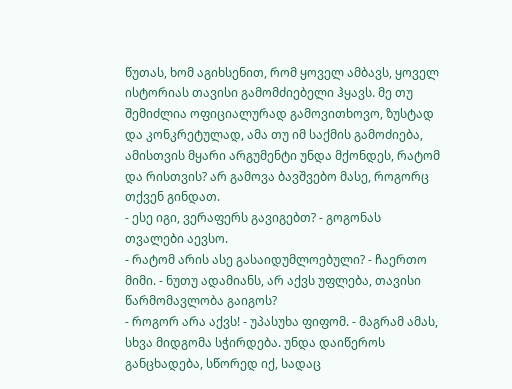წუთას, ხომ აგიხსენით, რომ ყოველ ამბავს, ყოველ ისტორიას თავისი გამომძიებელი ჰყავს. მე თუ შემიძლია ოფიციალურად გამოვითხოვო, ზუსტად და კონკრეტულად, ამა თუ იმ საქმის გამოძიება, ამისთვის მყარი არგუმენტი უნდა მქონდეს, რატომ და რისთვის? არ გამოვა ბავშვებო მასე, როგორც თქვენ გინდათ.
- ესე იგი, ვერაფერს გავიგებთ? - გოგონას თვალები აევსო.
- რატომ არის ასე გასაიდუმლოებული? - ჩაერთო მიმი. - ნუთუ ადამიანს, არ აქვს უფლება, თავისი წარმომავლობა გაიგოს?
- როგორ არა აქვს! - უპასუხა ფიფომ. - მაგრამ ამას, სხვა მიდგომა სჭირდება. უნდა დაიწეროს განცხადება, სწორედ იქ, სადაც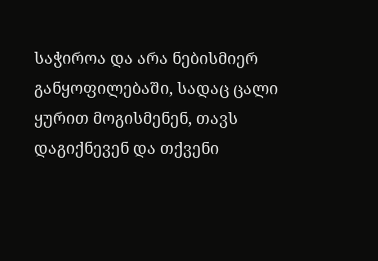საჭიროა და არა ნებისმიერ განყოფილებაში, სადაც ცალი ყურით მოგისმენენ, თავს დაგიქნევენ და თქვენი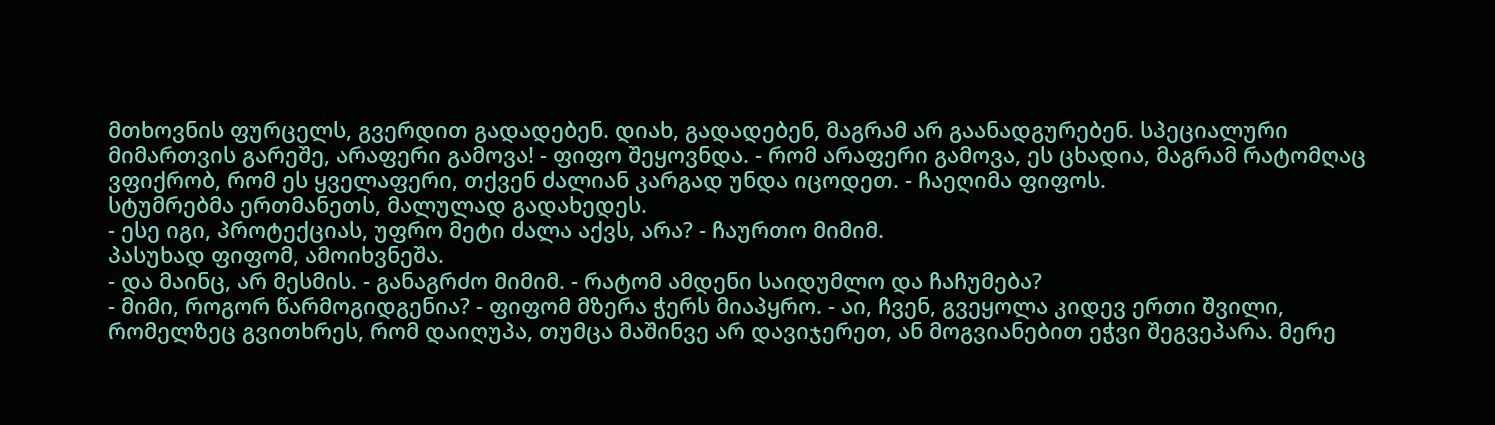მთხოვნის ფურცელს, გვერდით გადადებენ. დიახ, გადადებენ, მაგრამ არ გაანადგურებენ. სპეციალური მიმართვის გარეშე, არაფერი გამოვა! - ფიფო შეყოვნდა. - რომ არაფერი გამოვა, ეს ცხადია, მაგრამ რატომღაც ვფიქრობ, რომ ეს ყველაფერი, თქვენ ძალიან კარგად უნდა იცოდეთ. - ჩაეღიმა ფიფოს.
სტუმრებმა ერთმანეთს, მალულად გადახედეს.
- ესე იგი, პროტექციას, უფრო მეტი ძალა აქვს, არა? - ჩაურთო მიმიმ.
პასუხად ფიფომ, ამოიხვნეშა.
- და მაინც, არ მესმის. - განაგრძო მიმიმ. - რატომ ამდენი საიდუმლო და ჩაჩუმება?
- მიმი, როგორ წარმოგიდგენია? - ფიფომ მზერა ჭერს მიაპყრო. - აი, ჩვენ, გვეყოლა კიდევ ერთი შვილი, რომელზეც გვითხრეს, რომ დაიღუპა, თუმცა მაშინვე არ დავიჯერეთ, ან მოგვიანებით ეჭვი შეგვეპარა. მერე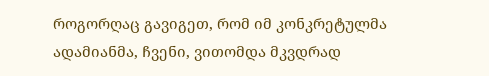როგორღაც გავიგეთ, რომ იმ კონკრეტულმა ადამიანმა, ჩვენი, ვითომდა მკვდრად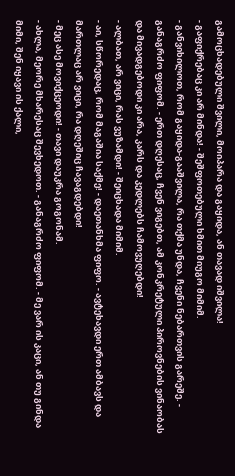გამოცხადებული შვილი, მოიპარა და გაყიდა, ან თავად იშვილა!
- გაფიქრებაც კი არ მინდა! - შეშფოთებული ხმით მიუგო მიმიმ.
- განვიხილოთ, რომ გაყიდა-გააშვილა, რა თქმა უნდა, ჩვენი ნებართვის გარეშე. - განაგრძო ფიფომ. - ერთ დღესაც, ჩვენ ვიგებთ, ამ კონკრეტული პიროვნების ვინაობას და მივადგებოდი კი არა, კარს და კედლებს ჩამოვუღებდი!
- ალბათ, არ ვიცი, რას ვუზამდი! - შეიცხადა მიმიმ.
- აი, სწორედაც, რომ მაგაშია საქმე! - დაეთანხმა ფიფო. - ავტეხავდი ერთ ამბავს და მართლაც არ ვიცი, რა დღეშიც ჩავაგდებდი!
- მეც ასე მოვიქცეოდი! - თავი დაუკრა გოგონამ.
- ახლა, მეორე მხარესაც შევხედოთ. - განაგრძო ფიფომ. - მე ვარ ის კაცი, ან თუ გინდა მიმი, შენ იყავი ის ქალი,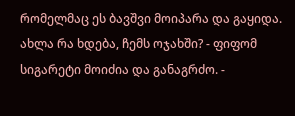რომელმაც ეს ბავშვი მოიპარა და გაყიდა. ახლა რა ხდება, ჩემს ოჯახში? - ფიფომ სიგარეტი მოიძია და განაგრძო. -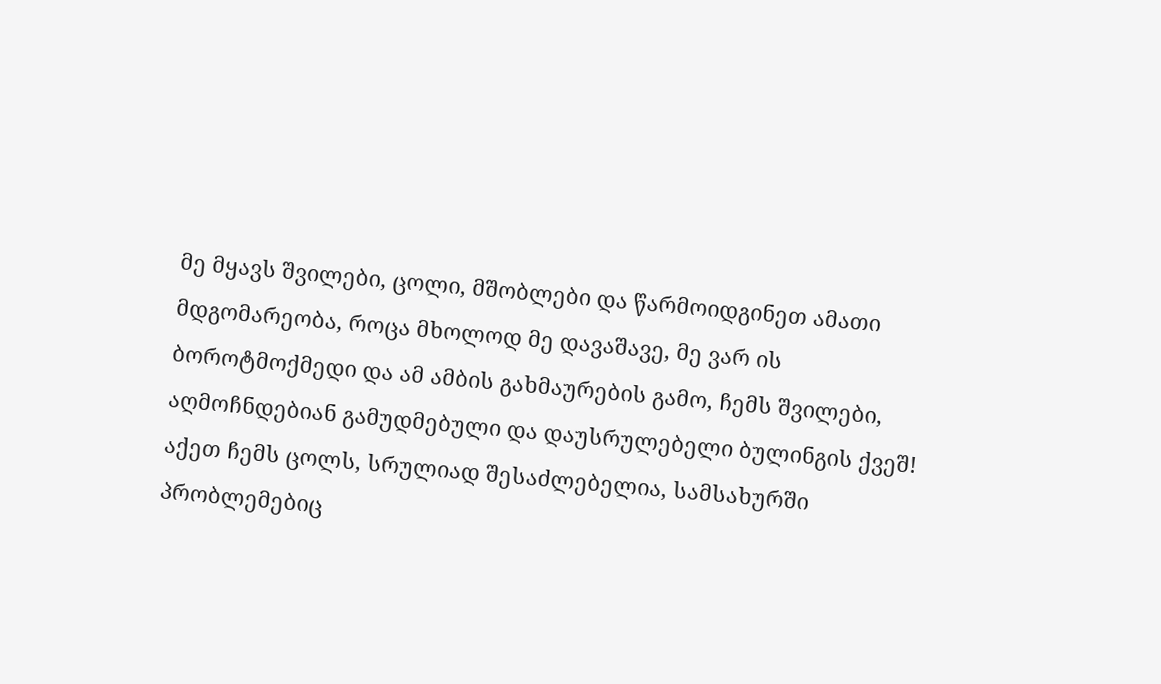მე მყავს შვილები, ცოლი, მშობლები და წარმოიდგინეთ ამათი მდგომარეობა, როცა მხოლოდ მე დავაშავე, მე ვარ ის ბოროტმოქმედი და ამ ამბის გახმაურების გამო, ჩემს შვილები, აღმოჩნდებიან გამუდმებული და დაუსრულებელი ბულინგის ქვეშ! აქეთ ჩემს ცოლს, სრულიად შესაძლებელია, სამსახურში პრობლემებიც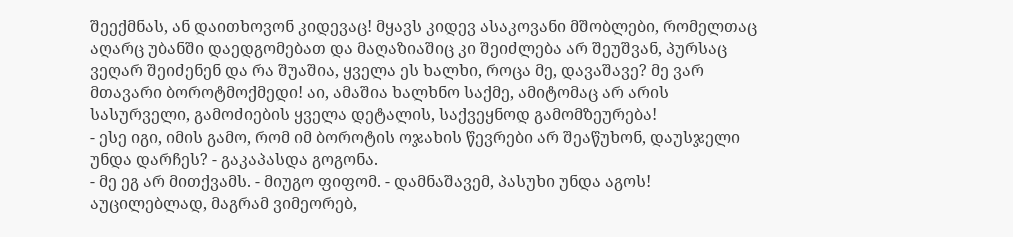შეექმნას, ან დაითხოვონ კიდევაც! მყავს კიდევ ასაკოვანი მშობლები, რომელთაც აღარც უბანში დაედგომებათ და მაღაზიაშიც კი შეიძლება არ შეუშვან, პურსაც ვეღარ შეიძენენ და რა შუაშია, ყველა ეს ხალხი, როცა მე, დავაშავე? მე ვარ მთავარი ბოროტმოქმედი! აი, ამაშია ხალხნო საქმე, ამიტომაც არ არის სასურველი, გამოძიების ყველა დეტალის, საქვეყნოდ გამომზეურება!
- ესე იგი, იმის გამო, რომ იმ ბოროტის ოჯახის წევრები არ შეაწუხონ, დაუსჯელი უნდა დარჩეს? - გაკაპასდა გოგონა.
- მე ეგ არ მითქვამს. - მიუგო ფიფომ. - დამნაშავემ, პასუხი უნდა აგოს! აუცილებლად, მაგრამ ვიმეორებ,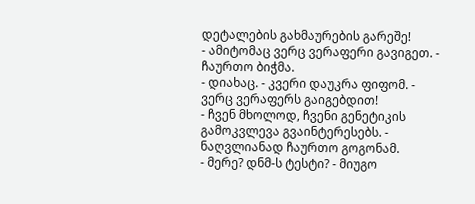დეტალების გახმაურების გარეშე!
- ამიტომაც ვერც ვერაფერი გავიგეთ. - ჩაურთო ბიჭმა.
- დიახაც. - კვერი დაუკრა ფიფომ. - ვერც ვერაფერს გაიგებდით!
- ჩვენ მხოლოდ, ჩვენი გენეტიკის გამოკვლევა გვაინტერესებს. - ნაღვლიანად ჩაურთო გოგონამ.
- მერე? დნმ-ს ტესტი? - მიუგო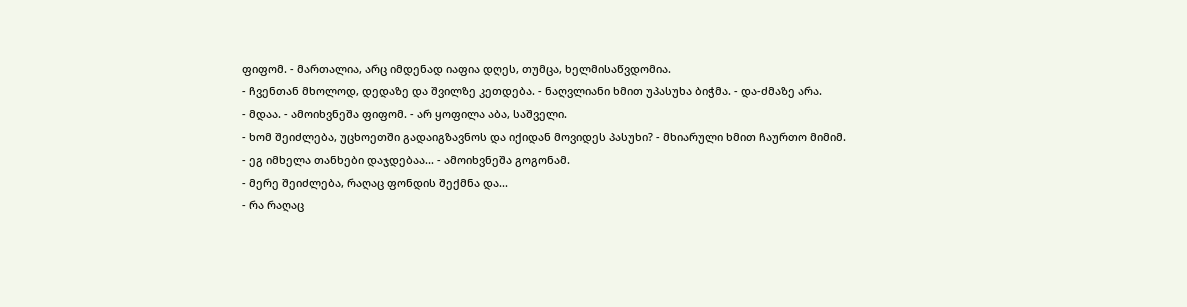ფიფომ. - მართალია, არც იმდენად იაფია დღეს, თუმცა, ხელმისაწვდომია.
- ჩვენთან მხოლოდ, დედაზე და შვილზე კეთდება. - ნაღვლიანი ხმით უპასუხა ბიჭმა. - და-ძმაზე არა.
- მდაა. - ამოიხვნეშა ფიფომ. - არ ყოფილა აბა, საშველი.
- ხომ შეიძლება, უცხოეთში გადაიგზავნოს და იქიდან მოვიდეს პასუხი? - მხიარული ხმით ჩაურთო მიმიმ.
- ეგ იმხელა თანხები დაჯდებაა... - ამოიხვნეშა გოგონამ.
- მერე შეიძლება, რაღაც ფონდის შექმნა და...
- რა რაღაც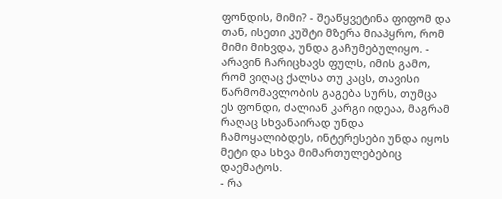ფონდის, მიმი? - შეაწყვეტინა ფიფომ და თან, ისეთი კუშტი მზერა მიაპყრო, რომ მიმი მიხვდა, უნდა გაჩუმებულიყო. - არავინ ჩარიცხავს ფულს, იმის გამო, რომ ვიღაც ქალსა თუ კაცს, თავისი წარმომავლობის გაგება სურს, თუმცა ეს ფონდი, ძალიან კარგი იდეაა, მაგრამ რაღაც სხვანაირად უნდა ჩამოყალიბდეს, ინტერესები უნდა იყოს მეტი და სხვა მიმართულებებიც დაემატოს.
- რა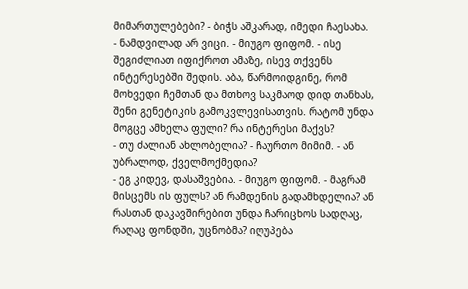მიმართულებები? - ბიჭს აშკარად, იმედი ჩაესახა.
- ნამდვილად არ ვიცი. - მიუგო ფიფომ. - ისე შეგიძლიათ იფიქროთ ამაზე, ისევ თქვენს ინტერესებში შედის. აბა, წარმოიდგინე, რომ მოხვედი ჩემთან და მთხოვ საკმაოდ დიდ თანხას, შენი გენეტიკის გამოკვლევისათვის. რატომ უნდა მოგცე ამხელა ფული? რა ინტერესი მაქვს?
- თუ ძალიან ახლობელია? - ჩაურთო მიმიმ. - ან უბრალოდ, ქველმოქმედია?
- ეგ კიდევ, დასაშვებია. - მიუგო ფიფომ. - მაგრამ მისცემს ის ფულს? ან რამდენის გადამხდელია? ან რასთან დაკავშირებით უნდა ჩარიცხოს სადღაც, რაღაც ფონდში, უცნობმა? იღუპება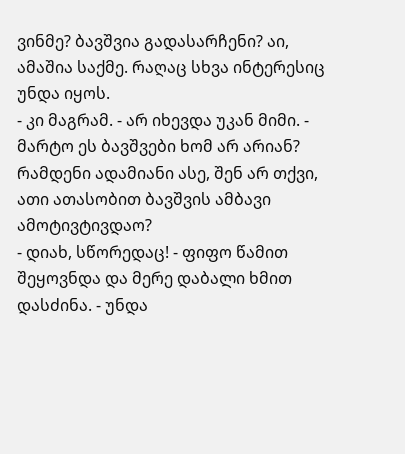ვინმე? ბავშვია გადასარჩენი? აი, ამაშია საქმე. რაღაც სხვა ინტერესიც უნდა იყოს.
- კი მაგრამ. - არ იხევდა უკან მიმი. - მარტო ეს ბავშვები ხომ არ არიან? რამდენი ადამიანი ასე, შენ არ თქვი, ათი ათასობით ბავშვის ამბავი ამოტივტივდაო?
- დიახ, სწორედაც! - ფიფო წამით შეყოვნდა და მერე დაბალი ხმით დასძინა. - უნდა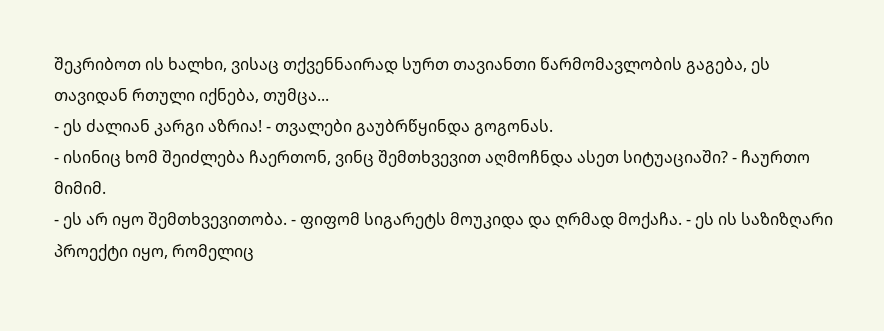შეკრიბოთ ის ხალხი, ვისაც თქვენნაირად სურთ თავიანთი წარმომავლობის გაგება, ეს თავიდან რთული იქნება, თუმცა...
- ეს ძალიან კარგი აზრია! - თვალები გაუბრწყინდა გოგონას.
- ისინიც ხომ შეიძლება ჩაერთონ, ვინც შემთხვევით აღმოჩნდა ასეთ სიტუაციაში? - ჩაურთო მიმიმ.
- ეს არ იყო შემთხვევითობა. - ფიფომ სიგარეტს მოუკიდა და ღრმად მოქაჩა. - ეს ის საზიზღარი პროექტი იყო, რომელიც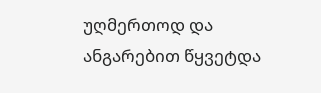უღმერთოდ და ანგარებით წყვეტდა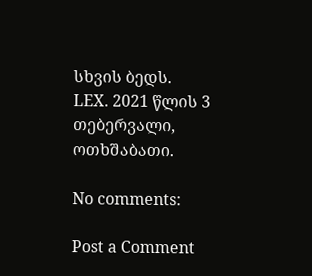სხვის ბედს.
LEX. 2021 წლის 3 თებერვალი, ოთხშაბათი.

No comments:

Post a Comment